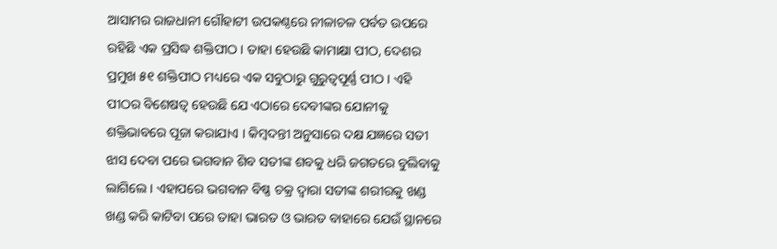ଆସାମର ରାଜଧାନୀ ଗୌହାଟୀ ଉପକଣ୍ଠରେ ନୀଳାଚଳ ପର୍ବତ ଉପରେ ରହିଛି ଏକ ପ୍ରସିଦ୍ଧ ଶକ୍ତିପୀଠ । ତାହା ହେଉଛି କାମାକ୍ଷା ପୀଠ, ଦେଶର ପ୍ରମୁଖ ୫୧ ଶକ୍ତିପୀଠ ମଧ୍ୟରେ ଏକ ସବୁଠାରୁ ଗୁରୁତ୍ବପୂର୍ଣ୍ଣ ପୀଠ । ଏହି ପୀଠର ବିଶେଷତ୍ବ ହେଉଛି ଯେ ଏଠାରେ ଦେବୀଙ୍କର ଯୋନୀକୁ ଶକ୍ତିଭାବରେ ପୂଜା କରାଯାଏ । କିମ୍ବଦନ୍ତୀ ଅନୁସାରେ ଦକ୍ଷ ଯଜ୍ଞରେ ସତୀ ଝାସ ଦେବା ପରେ ଭଗବାନ ଶିବ ସତୀଙ୍କ ଶବକୁ ଧରି ଜଗତରେ ବୁଲିବାକୁ ଲାଗିଲେ । ଏହାପରେ ଭଗବାନ ବିଷ୍ଣ ଚକ୍ର ଦ୍ବାରା ସତୀଙ୍କ ଶରୀରକୁ ଖଣ୍ଡ ଖଣ୍ଡ କରି କାଟିବା ପରେ ତାହା ଭାରତ ଓ ଭାରତ ବାହାରେ ଯେଉଁ ସ୍ଥାନରେ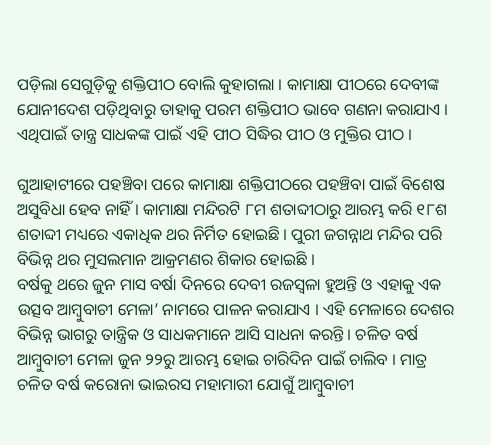ପଡ଼ିଲା ସେଗୁଡ଼ିକୁ ଶକ୍ତିପୀଠ ବୋଲି କୁହାଗଲା । କାମାକ୍ଷା ପୀଠରେ ଦେବୀଙ୍କ ଯୋନୀଦେଶ ପଡ଼ିଥିବାରୁ ତାହାକୁ ପରମ ଶକ୍ତିପୀଠ ଭାବେ ଗଣନା କରାଯାଏ । ଏଥିପାଇଁ ତାନ୍ତ୍ର ସାଧକଙ୍କ ପାଇଁ ଏହି ପୀଠ ସିଦ୍ଧିର ପୀଠ ଓ ମୁକ୍ତିର ପୀଠ ।

ଗୁଆହାଟୀରେ ପହଞ୍ଚିବା ପରେ କାମାକ୍ଷା ଶକ୍ତିପୀଠରେ ପହଞ୍ଚିବା ପାଇଁ ବିଶେଷ ଅସୁବିଧା ହେବ ନାହିଁ । କାମାକ୍ଷା ମନ୍ଦିରଟି ୮ମ ଶତାବ୍ଦୀଠାରୁ ଆରମ୍ଭ କରି ୧୮ଶ ଶତାବ୍ଦୀ ମଧ୍ୟରେ ଏକାଧିକ ଥର ନିର୍ମିତ ହୋଇଛି । ପୁରୀ ଜଗନ୍ନାଥ ମନ୍ଦିର ପରି ବିଭିନ୍ନ ଥର ମୁସଲମାନ ଆକ୍ରମଣର ଶିକାର ହୋଇଛି ।
ବର୍ଷକୁ ଥରେ ଜୁନ ମାସ ବର୍ଷା ଦିନରେ ଦେବୀ ରଜସ୍ଵଳା ହୁଅନ୍ତି ଓ ଏହାକୁ ଏକ ଉତ୍ସବ ଆମ୍ବୁବାଚୀ ମେଳା’ ନାମରେ ପାଳନ କରାଯାଏ । ଏହି ମେଳାରେ ଦେଶର ବିଭିନ୍ନ ଭାଗରୁ ତାନ୍ତ୍ରିକ ଓ ସାଧକମାନେ ଆସି ସାଧନା କରନ୍ତି । ଚଳିତ ବର୍ଷ ଆମ୍ବୁବାଚୀ ମେଳା ଜୁନ ୨୨ରୁ ଆରମ୍ଭ ହୋଇ ଚାରିଦିନ ପାଇଁ ଚାଲିବ । ମାତ୍ର ଚଳିତ ବର୍ଷ କରୋନା ଭାଇରସ ମହାମାରୀ ଯୋଗୁଁ ଆମ୍ବୁବାଚୀ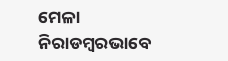ମେଳା ନିରାଡମ୍ବରଭାବେ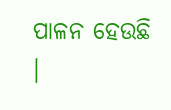ପାଳନ ହେଉଛି ।